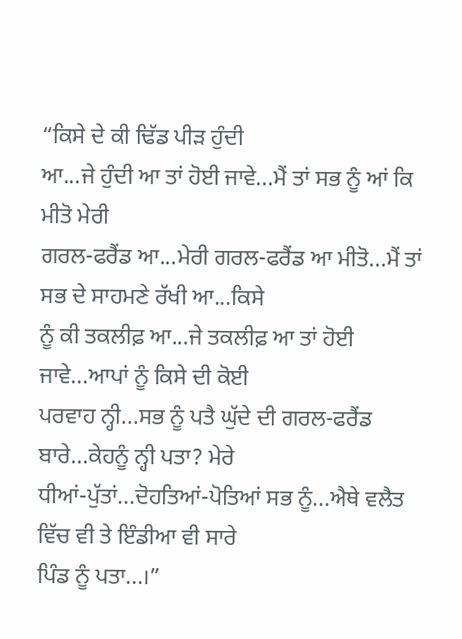“ਕਿਸੇ ਦੇ ਕੀ ਢਿੱਡ ਪੀੜ ਹੁੰਦੀ
ਆ...ਜੇ ਹੁੰਦੀ ਆ ਤਾਂ ਹੋਈ ਜਾਵੇ...ਮੈਂ ਤਾਂ ਸਭ ਨੂੰ ਆਂ ਕਿ ਮੀਤੋ ਮੇਰੀ
ਗਰਲ-ਫਰੈਂਡ ਆ...ਮੇਰੀ ਗਰਲ-ਫਰੈਂਡ ਆ ਮੀਤੋ...ਮੈਂ ਤਾਂ ਸਭ ਦੇ ਸਾਹਮਣੇ ਰੱਖੀ ਆ...ਕਿਸੇ
ਨੂੰ ਕੀ ਤਕਲੀਫ਼ ਆ...ਜੇ ਤਕਲੀਫ਼ ਆ ਤਾਂ ਹੋਈ ਜਾਵੇ...ਆਪਾਂ ਨੂੰ ਕਿਸੇ ਦੀ ਕੋਈ
ਪਰਵਾਹ ਨ੍ਹੀ...ਸਭ ਨੂੰ ਪਤੈ ਘੁੱਦੇ ਦੀ ਗਰਲ-ਫਰੈਂਡ ਬਾਰੇ...ਕੇਹਨੂੰ ਨ੍ਹੀ ਪਤਾ? ਮੇਰੇ
ਧੀਆਂ-ਪੁੱਤਾਂ...ਦੋਹਤਿਆਂ-ਪੋਤਿਆਂ ਸਭ ਨੂੰ...ਐਥੇ ਵਲੈਤ ਵਿੱਚ ਵੀ ਤੇ ਇੰਡੀਆ ਵੀ ਸਾਰੇ
ਪਿੰਡ ਨੂੰ ਪਤਾ...।”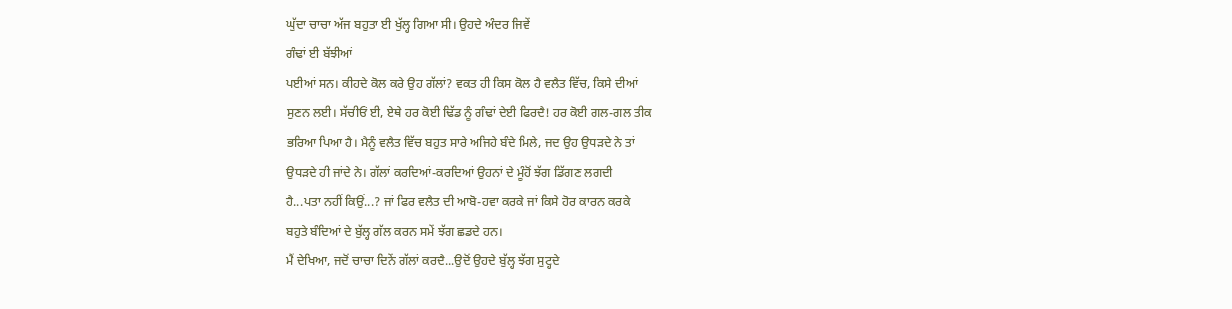ਘੁੱਦਾ ਚਾਚਾ ਅੱਜ ਬਹੁਤਾ ਈ ਖੁੱਲ੍ਹ ਗਿਆ ਸੀ। ਉਹਦੇ ਅੰਦਰ ਜਿਵੇਂ
ਗੰਢਾਂ ਈ ਬੱਝੀਆਂ
ਪਈਆਂ ਸਨ। ਕੀਹਦੇ ਕੋਲ ਕਰੇ ਉਹ ਗੱਲਾਂ? ਵਕਤ ਹੀ ਕਿਸ ਕੋਲ ਹੈ ਵਲੈਤ ਵਿੱਚ, ਕਿਸੇ ਦੀਆਂ
ਸੁਣਨ ਲਈ। ਸੱਚੀਓਂ ਈ, ਏਥੇ ਹਰ ਕੋਈ ਢਿੱਡ ਨੂੰ ਗੰਢਾਂ ਦੇਈ ਫਿਰਦੈ! ਹਰ ਕੋਈ ਗਲ-ਗਲ ਤੀਕ
ਭਰਿਆ ਪਿਆ ਹੈ। ਮੈਨੂੰ ਵਲੈਤ ਵਿੱਚ ਬਹੁਤ ਸਾਰੇ ਅਜਿਹੇ ਬੰਦੇ ਮਿਲੇ, ਜਦ ਉਹ ਉਧੜਦੇ ਨੇ ਤਾਂ
ਉਧੜਦੇ ਹੀ ਜਾਂਦੇ ਨੇ। ਗੱਲਾਂ ਕਰਦਿਆਂ-ਕਰਦਿਆਂ ਉਹਨਾਂ ਦੇ ਮੂੰਹੋਂ ਝੱਗ ਡਿੱਗਣ ਲਗਦੀ
ਹੈ...ਪਤਾ ਨਹੀਂ ਕਿਉਂ...? ਜਾਂ ਫਿਰ ਵਲੈਤ ਦੀ ਆਬੋ-ਹਵਾ ਕਰਕੇ ਜਾਂ ਕਿਸੇ ਹੋਰ ਕਾਰਨ ਕਰਕੇ
ਬਹੁਤੇ ਬੰਦਿਆਂ ਦੇ ਬੁੱਲ੍ਹ ਗੱਲ ਕਰਨ ਸਮੇਂ ਝੱਗ ਛਡਦੇ ਹਨ।
ਮੈਂ ਦੇਖਿਆ, ਜਦੋਂ ਚਾਚਾ ਦਿਨੇਂ ਗੱਲਾਂ ਕਰਦੈ...ਉਦੋਂ ਉਹਦੇ ਬੁੱਲ੍ਹ ਝੱਗ ਸੁਟ੍ਹਦੇ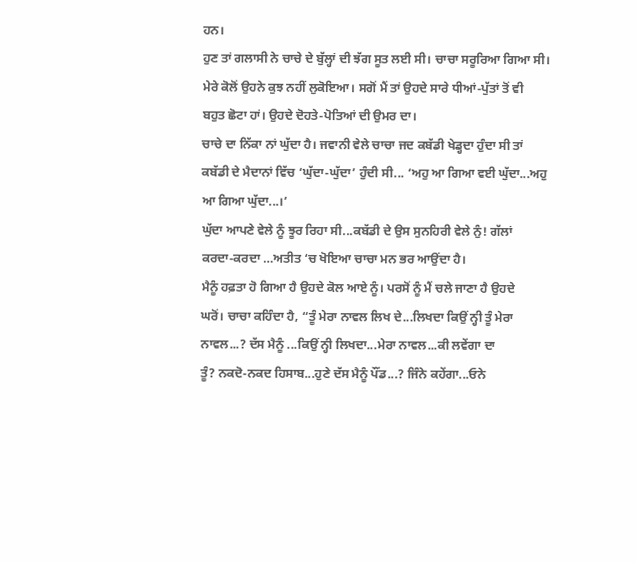ਹਨ।
ਹੁਣ ਤਾਂ ਗਲਾਸੀ ਨੇ ਚਾਚੇ ਦੇ ਬੁੱਲ੍ਹਾਂ ਦੀ ਝੱਗ ਸੂਤ ਲਈ ਸੀ। ਚਾਚਾ ਸਰੂਰਿਆ ਗਿਆ ਸੀ।
ਮੇਰੇ ਕੋਲੋਂ ਉਹਨੇ ਕੁਝ ਨਹੀਂ ਲੁਕੋਇਆ। ਸਗੋਂ ਮੈਂ ਤਾਂ ਉਹਦੇ ਸਾਰੇ ਧੀਆਂ-ਪੁੱਤਾਂ ਤੋਂ ਵੀ
ਬਹੁਤ ਛੋਟਾ ਹਾਂ। ਉਹਦੇ ਦੋਹਤੇ-ਪੋਤਿਆਂ ਦੀ ਉਮਰ ਦਾ।
ਚਾਚੇ ਦਾ ਨਿੱਕਾ ਨਾਂ ਘੁੱਦਾ ਹੈ। ਜਵਾਨੀ ਵੇਲੇ ਚਾਚਾ ਜਦ ਕਬੱਡੀ ਖੇਡ੍ਹਦਾ ਹੁੰਦਾ ਸੀ ਤਾਂ
ਕਬੱਡੀ ਦੇ ਮੈਦਾਨਾਂ ਵਿੱਚ ‘ਘੁੱਦਾ-ਘੁੱਦਾ’ ਹੁੰਦੀ ਸੀ... ‘ਅਹੁ ਆ ਗਿਆ ਵਈ ਘੁੱਦਾ...ਅਹੁ
ਆ ਗਿਆ ਘੁੱਦਾ...।’
ਘੁੱਦਾ ਆਪਣੇ ਵੇਲੇ ਨੂੰ ਝੂਰ ਰਿਹਾ ਸੀ...ਕਬੱਡੀ ਦੇ ਉਸ ਸੁਨਹਿਰੀ ਵੇਲੇ ਨੁੰ! ਗੱਲਾਂ
ਕਰਦਾ-ਕਰਦਾ …ਅਤੀਤ ‘ਚ ਖੋਇਆ ਚਾਚਾ ਮਨ ਭਰ ਆਉਂਦਾ ਹੈ।
ਮੈਨੂੰ ਹਫ਼ਤਾ ਹੋ ਗਿਆ ਹੈ ਉਹਦੇ ਕੋਲ ਆਏ ਨੂੰ। ਪਰਸੋਂ ਨੂੰ ਮੈਂ ਚਲੇ ਜਾਣਾ ਹੈ ਉਹਦੇ
ਘਰੋਂ। ਚਾਚਾ ਕਹਿੰਦਾ ਹੈ, “ਤੂੰ ਮੇਰਾ ਨਾਵਲ ਲਿਖ ਦੇ...ਲਿਖਦਾ ਕਿਉਂ ਨ੍ਹੀ ਤੂੰ ਮੇਰਾ
ਨਾਵਲ...? ਦੱਸ ਮੈਨੂੰ ...ਕਿਉਂ ਨ੍ਹੀ ਲਿਖਦਾ...ਮੇਰਾ ਨਾਵਲ...ਕੀ ਲਵੇਂਗਾ ਦਾ
ਤੂੰ? ਨਕਦੋ-ਨਕਦ ਹਿਸਾਬ...ਹੁਣੇ ਦੱਸ ਮੈਨੂੰ ਪੌਂਡ...? ਜਿੰਨੇ ਕਹੇਂਗਾ...ਓਨੇ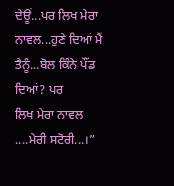ਦੇਊਂ...ਪਰ ਲਿਖ ਮੇਰਾ ਨਾਵਲ...ਹੁਣੇ ਦਿਆਂ ਮੈਂ ਤੈਨੂੰ...ਬੋਲ ਕਿੰਨੇ ਪੌਂਡ ਦਿਆਂ? ਪਰ
ਲਿਖ ਮੇਰਾ ਨਾਵਲ ....ਮੇਰੀ ਸਟੋਰੀ...।”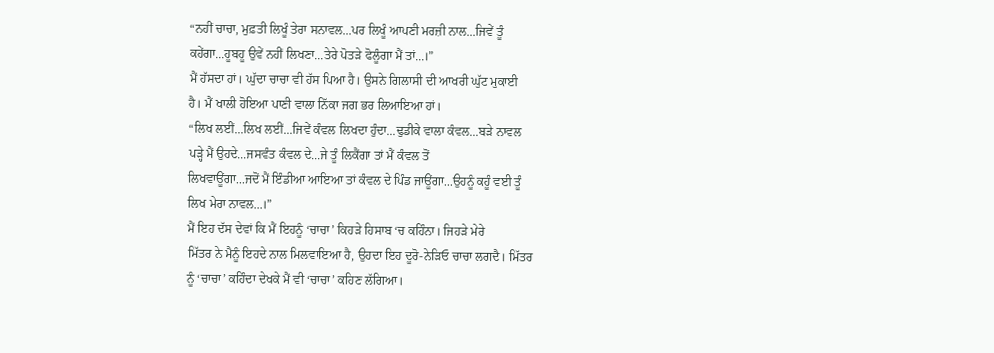“ਨਹੀਂ ਚਾਚਾ, ਮੁਫ਼ਤੀ ਲਿਖੂੰ ਤੇਰਾ ਸਨਾਵਲ...ਪਰ ਲਿਖੂੰ ਆਪਣੀ ਮਰਜ਼ੀ ਨਾਲ...ਜਿਵੇਂ ਤੂੰ
ਕਹੇਂਗਾ...ਹੂਬਹੂ ਉਵੇਂ ਨਹੀਂ ਲਿਖਣਾ...ਤੇਰੇ ਪੋਤੜੇ ਫੋਲੂੰਗਾ ਮੈਂ ਤਾਂ...।”
ਮੈਂ ਹੱਸਦਾ ਹਾਂ। ਘੁੱਦਾ ਚਾਚਾ ਵੀ ਹੱਸ ਪਿਆ ਹੈ। ਉਸਨੇ ਗਿਲਾਸੀ ਦੀ ਆਖਰੀ ਘੁੱਟ ਮੁਕਾਈ
ਹੈ। ਮੈਂ ਖਾਲੀ ਹੋਇਆ ਪਾਣੀ ਵਾਲਾ ਨਿੱਕਾ ਜਗ ਭਰ ਲਿਆਇਆ ਹਾਂ।
“ਲਿਖ ਲਈਂ...ਲਿਖ ਲਈਂ...ਜਿਵੇਂ ਕੰਵਲ ਲਿਖਦਾ ਹੁੰਦਾ...ਢੁਡੀਕੇ ਵਾਲਾ ਕੰਵਲ...ਬੜੇ ਨਾਵਲ
ਪੜ੍ਹੇ ਮੈਂ ਉਹਦੇ...ਜਸਵੰਤ ਕੰਵਲ ਦੇ...ਜੇ ਤੂੰ ਲਿਕੈਂਗਾ ਤਾਂ ਮੈਂ ਕੰਵਲ ਤੋਂ
ਲਿਖਵਾਊਂਗਾ...ਜਦੋਂ ਮੈਂ ਇੰਡੀਆ ਆਇਆ ਤਾਂ ਕੰਵਲ ਦੇ ਪਿੰਡ ਜਾਊਂਗਾ...ਉਹਨੂੰ ਕਹੂੰ ਵਈ ਤੂੰ
ਲਿਖ ਮੇਰਾ ਨਾਵਲ...।”
ਮੈਂ ਇਹ ਦੱਸ ਦੇਵਾਂ ਕਿ ਮੈਂ ਇਹਨੂੰ ‘ਚਾਚਾ’ ਕਿਹੜੇ ਹਿਸਾਬ ‘ਚ ਕਹਿੰਨਾ। ਜਿਹੜੇ ਮੇਰੇ
ਮਿੱਤਰ ਨੇ ਮੈਨੂੰ ਇਹਦੇ ਨਾਲ ਮਿਲਵਾਇਆ ਹੈ, ਉਹਦਾ ਇਹ ਦੂਰੋ-ਨੇੜਿਓ ਚਾਚਾ ਲਗਦੈ। ਮਿੱਤਰ
ਨੂੰ ‘ਚਾਚਾ’ ਕਹਿੰਦਾ ਦੇਖਕੇ ਮੈਂ ਵੀ ‘ਚਾਚਾ’ ਕਹਿਣ ਲੱਗਿਆ।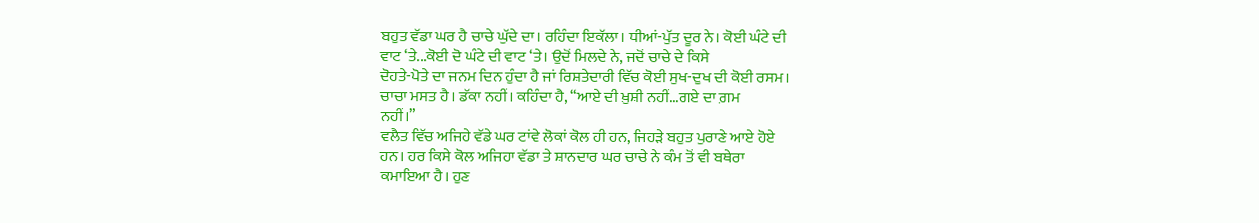ਬਹੁਤ ਵੱਡਾ ਘਰ ਹੈ ਚਾਚੇ ਘੁੱਦੇ ਦਾ। ਰਹਿੰਦਾ ਇਕੱਲਾ। ਧੀਆਂ-ਪੁੱਤ ਦੂਰ ਨੇ। ਕੋਈ ਘੰਟੇ ਦੀ
ਵਾਟ ‘ਤੇ...ਕੋਈ ਦੋ ਘੰਟੇ ਦੀ ਵਾਟ ‘ਤੇ। ਉਦੋਂ ਮਿਲਦੇ ਨੇ, ਜਦੋਂ ਚਾਚੇ ਦੇ ਕਿਸੇ
ਦੋਹਤੇ-ਪੋਤੇ ਦਾ ਜਨਮ ਦਿਨ ਹੁੰਦਾ ਹੈ ਜਾਂ ਰਿਸ਼ਤੇਦਾਰੀ ਵਿੱਚ ਕੋਈ ਸੁਖ-ਦੁਖ ਦੀ ਕੋਈ ਰਸਮ।
ਚਾਚਾ ਮਸਤ ਹੈ। ਡੱਕਾ ਨਹੀਂ। ਕਹਿੰਦਾ ਹੈ, “ਆਏ ਦੀ ਖ਼ੁਸ਼ੀ ਨਹੀਂ...ਗਏ ਦਾ ਗ਼ਮ
ਨਹੀਂ।”
ਵਲੈਤ ਵਿੱਚ ਅਜਿਹੇ ਵੱਡੇ ਘਰ ਟਾਂਵੇ ਲੋਕਾਂ ਕੋਲ ਹੀ ਹਨ, ਜਿਹੜੇ ਬਹੁਤ ਪੁਰਾਣੇ ਆਏ ਹੋਏ
ਹਨ। ਹਰ ਕਿਸੇ ਕੋਲ ਅਜਿਹਾ ਵੱਡਾ ਤੇ ਸ਼ਾਨਦਾਰ ਘਰ ਚਾਚੇ ਨੇ ਕੰਮ ਤੋਂ ਵੀ ਬਥੇਰਾ
ਕਮਾਇਆ ਹੈ। ਹੁਣ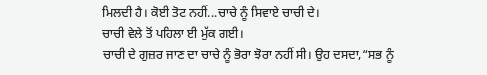ਮਿਲਦੀ ਹੈ। ਕੋਈ ਤੋਟ ਨਹੀਂ...ਚਾਚੇ ਨੂੰ ਸਿਵਾਏ ਚਾਚੀ ਦੇ।
ਚਾਚੀ ਵੇਲੇ ਤੋਂ ਪਹਿਲਾ ਈ ਮੁੱਕ ਗਈ।
ਚਾਚੀ ਦੇ ਗੁਜ਼ਰ ਜਾਣ ਦਾ ਚਾਚੇ ਨੂੰ ਭੋਰਾ ਝੋਰਾ ਨਹੀਂ ਸੀ। ਉਹ ਦਸਦਾ,“ਸਭ ਨੂੰ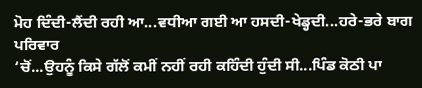ਮੋਹ ਦਿੰਦੀ-ਲੈਂਦੀ ਰਹੀ ਆ...ਵਧੀਆ ਗਈ ਆ ਹਸਦੀ-ਖੇਡ੍ਹਦੀ...ਹਰੇ-ਭਰੇ ਬਾਗ ਪਰਿਵਾਰ
‘ਚੋਂ...ਉਹਨੂੰ ਕਿਸੇ ਗੱਲੋਂ ਕਮੀਂ ਨਹੀਂ ਰਹੀ ਕਹਿੰਦੀ ਹੁੰਦੀ ਸੀ...ਪਿੰਡ ਕੋਠੀ ਪਾ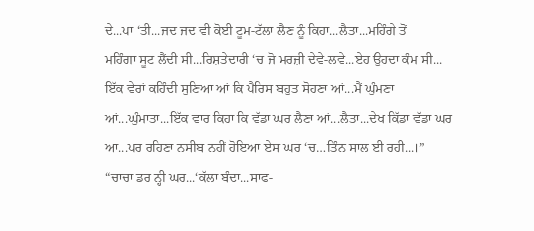ਦੇ...ਪਾ ‘ਤੀ...ਜਦ ਜਦ ਵੀ ਕੋਈ ਟੂਮ-ਟੱਲਾ ਲੈਣ ਨੂੰ ਕਿਹਾ...ਲੈਤਾ...ਮਹਿੰਗੇ ਤੋਂ
ਮਹਿੰਗਾ ਸੂਟ ਲੈਂਦੀ ਸੀ...ਰਿਸ਼ਤੇਦਾਰੀ ‘ਚ ਜੋ ਮਰਜ਼ੀ ਦੇਵੇ-ਲਵੇ...ਏਹ ਉਹਦਾ ਕੰਮ ਸੀ...
ਇੱਕ ਵੇਰਾਂ ਕਹਿੰਦੀ ਸੁਣਿਆ ਆਂ ਕਿ ਪੈਰਿਸ ਬਹੁਤ ਸੋਹਣਾ ਆਂ...ਮੈਂ ਘੁੰਮਣਾ
ਆਂ...ਘੁੰਮਾਤਾ...ਇੱਕ ਵਾਰ ਕਿਹਾ ਕਿ ਵੱਡਾ ਘਰ ਲੈਣਾ ਆਂ...ਲੈਤਾ...ਦੇਖ ਕਿੱਡਾ ਵੱਡਾ ਘਰ
ਆ...ਪਰ ਰਹਿਣਾ ਨਸੀਬ ਨਹੀਂ ਹੋਇਆ ਏਸ ਘਰ ‘ਚ…ਤਿੰਨ ਸਾਲ ਈ ਰਹੀ...।”
“ਚਾਚਾ ਡਰ ਨ੍ਹੀ ਘਰ...‘ਕੱਲਾ ਬੰਦਾ...ਸਾਫ-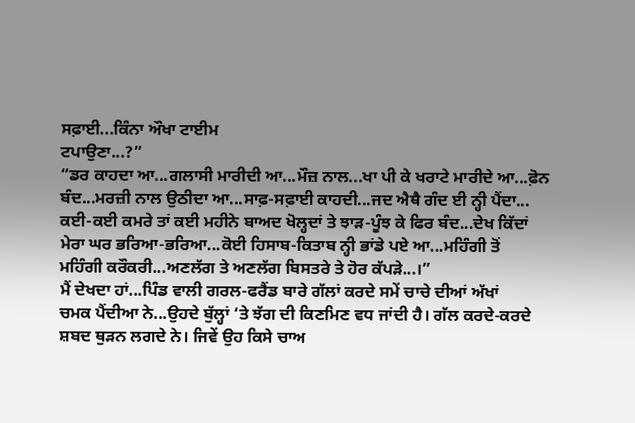ਸਫ਼ਾਈ...ਕਿੰਨਾ ਔਖਾ ਟਾਈਮ
ਟਪਾਉਣਾ...?”
“ਡਰ ਕਾਹਦਾ ਆ...ਗਲਾਸੀ ਮਾਰੀਦੀ ਆ...ਮੌਜ਼ ਨਾਲ...ਖਾ ਪੀ ਕੇ ਖਰਾਟੇ ਮਾਰੀਦੇ ਆ...ਫ਼ੋਨ
ਬੰਦ...ਮਰਜ਼ੀ ਨਾਲ ਉਠੀਦਾ ਆ...ਸਾਫ਼-ਸਫ਼ਾਈ ਕਾਹਦੀ...ਜਦ ਐਥੈ ਗੰਦ ਈ ਨ੍ਹੀ ਪੈਂਦਾ...
ਕਈ-ਕਈ ਕਮਰੇ ਤਾਂ ਕਈ ਮਹੀਨੇ ਬਾਅਦ ਖੋਲ੍ਹਦਾਂ ਤੇ ਝਾੜ-ਪੂੰਝ ਕੇ ਫਿਰ ਬੰਦ...ਦੇਖ ਕਿੱਦਾਂ
ਮੇਰਾ ਘਰ ਭਰਿਆ-ਭਰਿਆ...ਕੋਈ ਹਿਸਾਬ-ਕਿਤਾਬ ਨ੍ਹੀ ਭਾਂਡੇ ਪਏ ਆ...ਮਹਿੰਗੀ ਤੋਂ
ਮਹਿੰਗੀ ਕਰੌਕਰੀ...ਅਣਲੱਗ ਤੇ ਅਣਲੱਗ ਬਿਸਤਰੇ ਤੇ ਹੋਰ ਕੱਪੜੇ...।”
ਮੈਂ ਦੇਖਦਾ ਹਾਂ...ਪਿੰਡ ਵਾਲੀ ਗਰਲ-ਫਰੈਂਡ ਬਾਰੇ ਗੱਲਾਂ ਕਰਦੇ ਸਮੇਂ ਚਾਚੇ ਦੀਆਂ ਅੱਖਾਂ
ਚਮਕ ਪੈਂਦੀਆ ਨੇ...ਉਹਦੇ ਬੁੱਲ੍ਹਾਂ ‘ਤੇ ਝੱਗ ਦੀ ਕਿਣਮਿਣ ਵਧ ਜਾਂਦੀ ਹੈ। ਗੱਲ ਕਰਦੇ-ਕਰਦੇ
ਸ਼ਬਦ ਥੁੜਨ ਲਗਦੇ ਨੇ। ਜਿਵੇਂ ਉਹ ਕਿਸੇ ਚਾਅ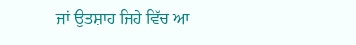ਜਾਂ ਉਤਸ਼ਾਹ ਜਿਹੇ ਵਿੱਚ ਆ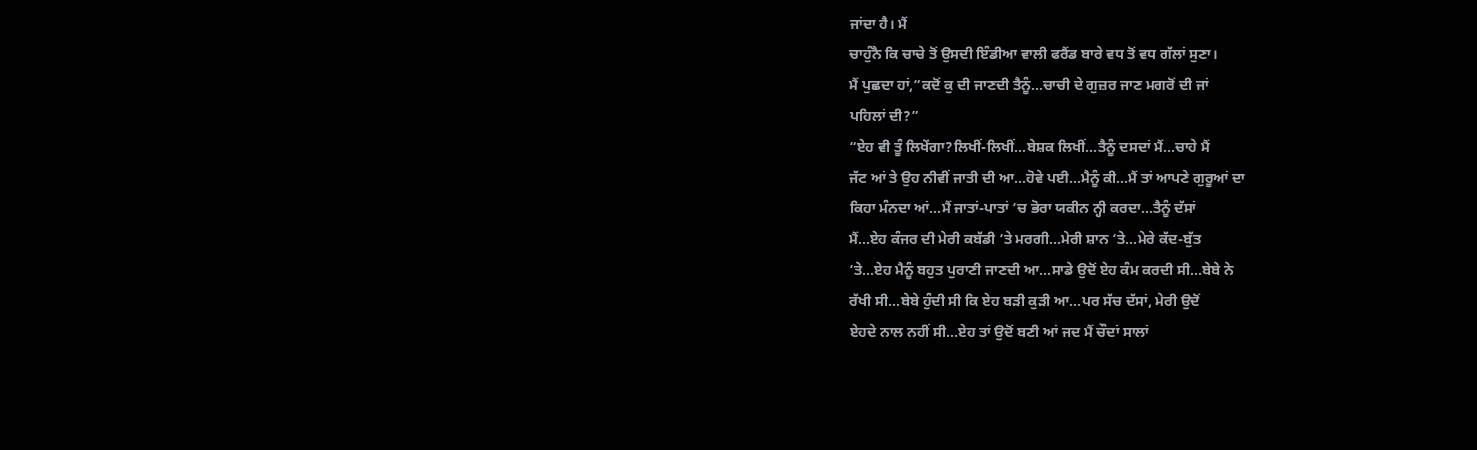ਜਾਂਦਾ ਹੈ। ਮੈਂ
ਚਾਹੁੰਨੈ ਕਿ ਚਾਚੇ ਤੋਂ ਉਸਦੀ ਇੰਡੀਆ ਵਾਲੀ ਫਰੈਂਡ ਬਾਰੇ ਵਧ ਤੋਂ ਵਧ ਗੱਲਾਂ ਸੁਣਾ।
ਮੈਂ ਪੁਛਦਾ ਹਾਂ,“ਕਦੋਂ ਕੁ ਦੀ ਜਾਣਦੀ ਤੈਨੂੰ...ਚਾਚੀ ਦੇ ਗੁਜ਼ਰ ਜਾਣ ਮਗਰੋਂ ਦੀ ਜਾਂ
ਪਹਿਲਾਂ ਦੀ?”
“ਏਹ ਵੀ ਤੂੰ ਲਿਖੇਂਗਾ?ਲਿਖੀਂ-ਲਿਖੀਂ...ਬੇਸ਼ਕ ਲਿਖੀਂ...ਤੈਨੂੰ ਦਸਦਾਂ ਮੈਂ...ਚਾਹੇ ਮੈਂ
ਜੱਟ ਆਂ ਤੇ ਉਹ ਨੀਵੀਂ ਜਾਤੀ ਦੀ ਆ...ਹੋਵੇ ਪਈ...ਮੈਨੂੰ ਕੀ...ਮੈਂ ਤਾਂ ਆਪਣੇ ਗੁਰੂਆਂ ਦਾ
ਕਿਹਾ ਮੰਨਦਾ ਆਂ...ਮੈਂ ਜਾਤਾਂ-ਪਾਤਾਂ ‘ਚ ਭੋਰਾ ਯਕੀਨ ਨ੍ਹੀ ਕਰਦਾ...ਤੈਨੂੰ ਦੱਸਾਂ
ਮੈਂ...ਏਹ ਕੰਜਰ ਦੀ ਮੇਰੀ ਕਬੱਡੀ ‘ਤੇ ਮਰਗੀ...ਮੇਰੀ ਸ਼ਾਨ ‘ਤੇ...ਮੇਰੇ ਕੱਦ-ਬੁੱਤ
‘ਤੇ...ਏਹ ਮੈਨੂੰ ਬਹੁਤ ਪੁਰਾਣੀ ਜਾਣਦੀ ਆ...ਸਾਡੇ ਉਦੋਂ ਏਹ ਕੰਮ ਕਰਦੀ ਸੀ...ਬੇਬੇ ਨੇ
ਰੱਖੀ ਸੀ...ਬੇਬੇ ਹੁੰਦੀ ਸੀ ਕਿ ਏਹ ਬੜੀ ਕੁੜੀ ਆ...ਪਰ ਸੱਚ ਦੱਸਾਂ, ਮੇਰੀ ਉਦੋਂ
ਏਹਦੇ ਨਾਲ ਨਹੀਂ ਸੀ...ਏਹ ਤਾਂ ਉਦੋਂ ਬਣੀ ਆਂ ਜਦ ਮੈਂ ਚੌਦਾਂ ਸਾਲਾਂ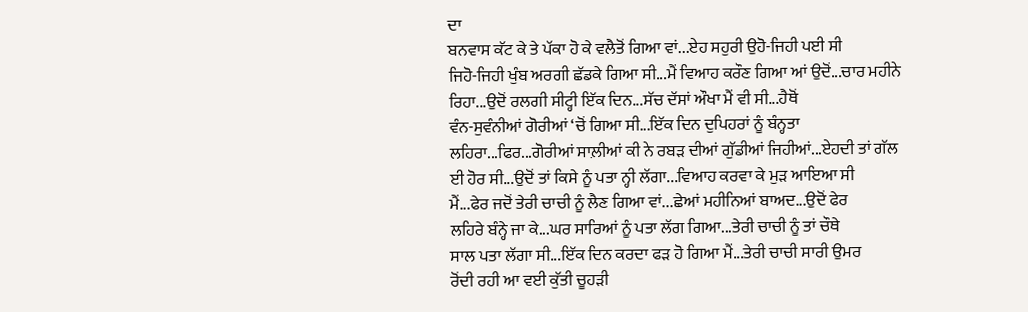ਦਾ
ਬਨਵਾਸ ਕੱਟ ਕੇ ਤੇ ਪੱਕਾ ਹੋ ਕੇ ਵਲੈਤੋਂ ਗਿਆ ਵਾਂ...ਏਹ ਸਹੁਰੀ ਉਹੋ-ਜਿਹੀ ਪਈ ਸੀ
ਜਿਹੋ-ਜਿਹੀ ਖੁੰਬ ਅਰਗੀ ਛੱਡਕੇ ਗਿਆ ਸੀ...ਮੈਂ ਵਿਆਹ ਕਰੌਣ ਗਿਆ ਆਂ ਉਦੋਂ...ਚਾਰ ਮਹੀਨੇ
ਰਿਹਾ...ਉਦੋਂ ਰਲਗੀ ਸੀਟ੍ਹੀ ਇੱਕ ਦਿਨ...ਸੱਚ ਦੱਸਾਂ ਔਖਾ ਮੈਂ ਵੀ ਸੀ...ਹੈਥੋਂ
ਵੰਨ-ਸੁਵੰਨੀਆਂ ਗੋਰੀਆਂ ‘ਚੋਂ ਗਿਆ ਸੀ...ਇੱਕ ਦਿਨ ਦੁਪਿਹਰਾਂ ਨੂੰ ਬੰਨ੍ਹਤਾ
ਲਹਿਰਾ...ਫਿਰ...ਗੋਰੀਆਂ ਸਾਲ਼ੀਆਂ ਕੀ ਨੇ ਰਬੜ ਦੀਆਂ ਗੁੱਡੀਆਂ ਜਿਹੀਆਂ...ਏਹਦੀ ਤਾਂ ਗੱਲ
ਈ ਹੋਰ ਸੀ...ਉਦੋਂ ਤਾਂ ਕਿਸੇ ਨੂੰ ਪਤਾ ਨ੍ਹੀ ਲੱਗਾ...ਵਿਆਹ ਕਰਵਾ ਕੇ ਮੁੜ ਆਇਆ ਸੀ
ਮੈਂ...ਫੇਰ ਜਦੋਂ ਤੇਰੀ ਚਾਚੀ ਨੂੰ ਲੈਣ ਗਿਆ ਵਾਂ...ਛੇਆਂ ਮਹੀਨਿਆਂ ਬਾਅਦ...ਉਦੋਂ ਫੇਰ
ਲਹਿਰੇ ਬੰਨ੍ਹੇ ਜਾ ਕੇ...ਘਰ ਸਾਰਿਆਂ ਨੂੰ ਪਤਾ ਲੱਗ ਗਿਆ...ਤੇਰੀ ਚਾਚੀ ਨੂੰ ਤਾਂ ਚੌਥੇ
ਸਾਲ ਪਤਾ ਲੱਗਾ ਸੀ...ਇੱਕ ਦਿਨ ਕਰਦਾ ਫੜ ਹੋ ਗਿਆ ਮੈਂ...ਤੇਰੀ ਚਾਚੀ ਸਾਰੀ ਉਮਰ
ਰੋਂਦੀ ਰਹੀ ਆ ਵਈ ਕੁੱਤੀ ਚੂਹੜੀ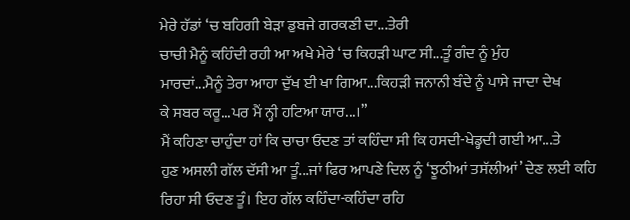ਮੇਰੇ ਹੱਡਾਂ ‘ਚ ਬਹਿਗੀ ਬੇੜਾ ਡੁਬਜੇ ਗਰਕਣੀ ਦਾ...ਤੇਰੀ
ਚਾਚੀ ਮੈਨੂੰ ਕਹਿੰਦੀ ਰਹੀ ਆ ਅਖੇ ਮੇਰੇ ‘ਚ ਕਿਹੜੀ ਘਾਟ ਸੀ...ਤੂੰ ਗੰਦ ਨੂੰ ਮੁੰਹ
ਮਾਰਦਾਂ...ਮੈਨੂੰ ਤੇਰਾ ਆਹਾ ਦੁੱਖ ਈ ਖਾ ਗਿਆ...ਕਿਹੜੀ ਜਨਾਨੀ ਬੰਦੇ ਨੂੰ ਪਾਸੇ ਜਾਦਾ ਦੇਖ
ਕੇ ਸਬਰ ਕਰੂ...ਪਰ ਮੈਂ ਨ੍ਹੀ ਹਟਿਆ ਯਾਰ...।”
ਮੈਂ ਕਹਿਣਾ ਚਾਹੁੰਦਾ ਹਾਂ ਕਿ ਚਾਚਾ ਓਦਣ ਤਾਂ ਕਹਿੰਦਾ ਸੀ ਕਿ ਹਸਦੀ-ਖੇਡ੍ਹਦੀ ਗਈ ਆ...ਤੇ
ਹੁਣ ਅਸਲੀ ਗੱਲ ਦੱਸੀ ਆ ਤੂੰ...ਜਾਂ ਫਿਰ ਆਪਣੇ ਦਿਲ ਨੂੰ ‘ਝੂਠੀਆਂ ਤਸੱਲੀਆਂ’ ਦੇਣ ਲਈ ਕਹਿ
ਰਿਹਾ ਸੀ ਓਦਣ ਤੂੰ। ਇਹ ਗੱਲ ਕਹਿੰਦਾ-ਕਹਿੰਦਾ ਰਹਿ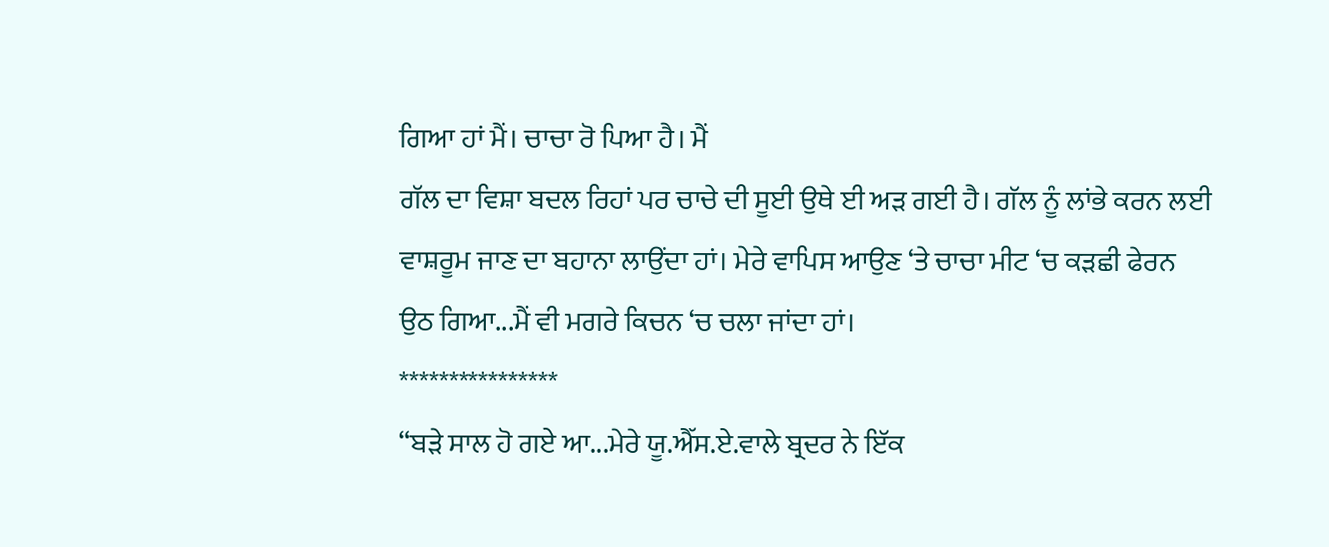ਗਿਆ ਹਾਂ ਮੈਂ। ਚਾਚਾ ਰੋ ਪਿਆ ਹੈ। ਮੈਂ
ਗੱਲ ਦਾ ਵਿਸ਼ਾ ਬਦਲ ਰਿਹਾਂ ਪਰ ਚਾਚੇ ਦੀ ਸੂਈ ਉਥੇ ਈ ਅੜ ਗਈ ਹੈ। ਗੱਲ ਨੂੰ ਲਾਂਭੇ ਕਰਨ ਲਈ
ਵਾਸ਼ਰੂਮ ਜਾਣ ਦਾ ਬਹਾਨਾ ਲਾਉਂਦਾ ਹਾਂ। ਮੇਰੇ ਵਾਪਿਸ ਆਉਣ ‘ਤੇ ਚਾਚਾ ਮੀਟ ‘ਚ ਕੜਛੀ ਫੇਰਨ
ਉਠ ਗਿਆ...ਮੈਂ ਵੀ ਮਗਰੇ ਕਿਚਨ ‘ਚ ਚਲਾ ਜਾਂਦਾ ਹਾਂ।
****************
“ਬੜੇ ਸਾਲ ਹੋ ਗਏ ਆ...ਮੇਰੇ ਯੂ.ਐੱਸ.ਏ.ਵਾਲੇ ਬ੍ਰਦਰ ਨੇ ਇੱਕ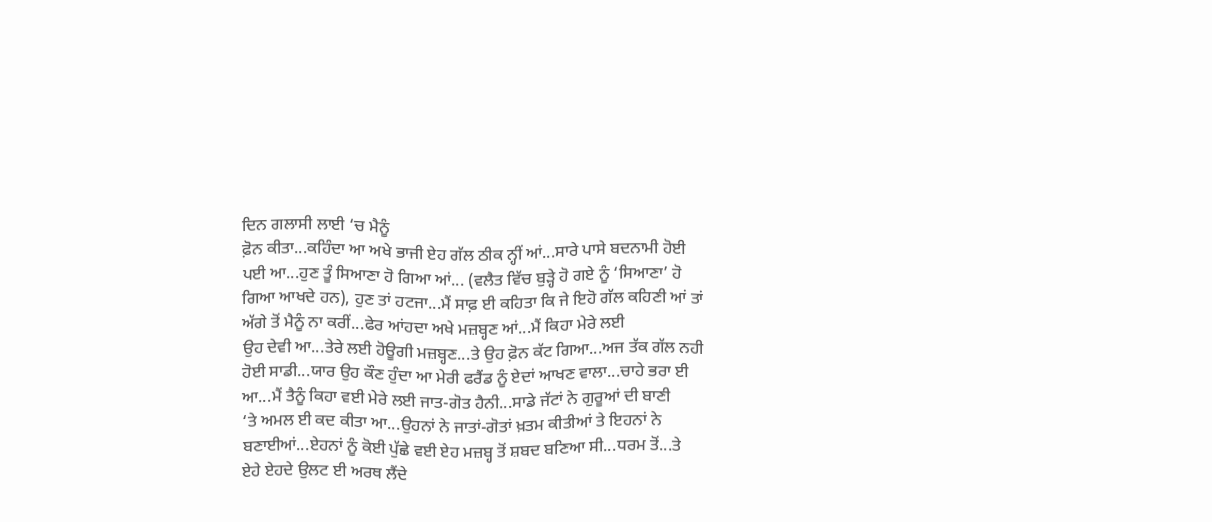ਦਿਨ ਗਲਾਸੀ ਲਾਈ ‘ਚ ਮੈਨੂੰ
ਫ਼ੋਨ ਕੀਤਾ...ਕਹਿੰਦਾ ਆ ਅਖੇ ਭਾਜੀ ਏਹ ਗੱਲ ਠੀਕ ਨ੍ਹੀਂ ਆਂ...ਸਾਰੇ ਪਾਸੇ ਬਦਨਾਮੀ ਹੋਈ
ਪਈ ਆ...ਹੁਣ ਤੂੰ ਸਿਆਣਾ ਹੋ ਗਿਆ ਆਂ... (ਵਲੈਤ ਵਿੱਚ ਬੁੜ੍ਹੇ ਹੋ ਗਏ ਨੂੰ ‘ਸਿਆਣਾ’ ਹੋ
ਗਿਆ ਆਖਦੇ ਹਨ), ਹੁਣ ਤਾਂ ਹਟਜਾ...ਮੈਂ ਸਾਫ਼ ਈ ਕਹਿਤਾ ਕਿ ਜੇ ਇਹੋ ਗੱਲ ਕਹਿਣੀ ਆਂ ਤਾਂ
ਅੱਗੇ ਤੋਂ ਮੈਨੂੰ ਨਾ ਕਰੀਂ...ਫੇਰ ਆਂਹਦਾ ਅਖੇ ਮਜ਼ਬ੍ਹਣ ਆਂ...ਮੈਂ ਕਿਹਾ ਮੇਰੇ ਲਈ
ਉਹ ਦੇਵੀ ਆ...ਤੇਰੇ ਲਈ ਹੋਊਗੀ ਮਜ਼ਬ੍ਹਣ...ਤੇ ਉਹ ਫ਼ੋਨ ਕੱਟ ਗਿਆ...ਅਜ ਤੱਕ ਗੱਲ ਨਹੀ
ਹੋਈ ਸਾਡੀ...ਯਾਰ ਉਹ ਕੌਣ ਹੁੰਦਾ ਆ ਮੇਰੀ ਫਰੈਂਡ ਨੂੰ ਏਦਾਂ ਆਖਣ ਵਾਲਾ...ਚਾਹੇ ਭਰਾ ਈ
ਆ...ਮੈਂ ਤੈਨੂੰ ਕਿਹਾ ਵਈ ਮੇਰੇ ਲਈ ਜਾਤ-ਗੋਤ ਹੈਨੀ...ਸਾਡੇ ਜੱਟਾਂ ਨੇ ਗੁਰੂਆਂ ਦੀ ਬਾਣੀ
‘ਤੇ ਅਮਲ ਈ ਕਦ ਕੀਤਾ ਆ...ਉਹਨਾਂ ਨੇ ਜਾਤਾਂ-ਗੋਤਾਂ ਖ਼ਤਮ ਕੀਤੀਆਂ ਤੇ ਇਹਨਾਂ ਨੇ
ਬਣਾਈਆਂ...ਏਹਨਾਂ ਨੂੰ ਕੋਈ ਪੁੱਛੇ ਵਈ ਏਹ ਮਜ਼ਬ੍ਹ ਤੋਂ ਸ਼ਬਦ ਬਣਿਆ ਸੀ...ਧਰਮ ਤੋਂ...ਤੇ
ਏਹੇ ਏਹਦੇ ਉਲਟ ਈ ਅਰਥ ਲੈਂਦੇ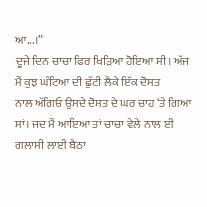ਆ...।”
ਦੂਜੇ ਦਿਨ ਚਾਚਾ ਫਿਰ ਖਿੜਿਆ ਹੋਇਆ ਸੀ। ਅੱਜ ਮੈਂ ਕੁਝ ਘੰਟਿਆ ਦੀ ਛੁੱਟੀ ਲੈਕੇ ਇੱਕ ਦੋਸਤ
ਨਾਲ ਅੱਗਿਓ ਉਸਦੇ ਦੋਸਤ ਦੇ ਘਰ ਚਾਹ ‘ਤੇ ਗਿਆ ਸਾਂ। ਜਦ ਮੈਂ ਆਇਆ ਤਾਂ ਚਾਚਾ ਵੇਲੇ ਨਾਲ ਈ
ਗਲਾਸੀ ਲਾਈ ਬੈਠਾ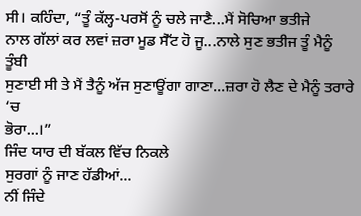ਸੀ। ਕਹਿੰਦਾ, “ਤੂੰ ਕੱਲ੍ਹ-ਪਰਸੋਂ ਨੂੰ ਚਲੇ ਜਾਣੈ...ਮੈਂ ਸੋਚਿਆ ਭਤੀਜੇ
ਨਾਲ ਗੱਲਾਂ ਕਰ ਲਵਾਂ ਜ਼ਰਾ ਮੂਡ ਸੈੱਟ ਹੋ ਜੂ...ਨਾਲੇ ਸੁਣ ਭਤੀਜ ਤੂੰ ਮੈਨੂੰ ਤੂੰਬੀ
ਸੁਣਾਈ ਸੀ ਤੇ ਮੈਂ ਤੈਨੂੰ ਅੱਜ ਸੁਣਾਊਂਗਾ ਗਾਣਾ...ਜ਼ਰਾ ਹੋ ਲੈਣ ਦੇ ਮੈਨੂੰ ਤਰਾਰੇ ‘ਚ
ਭੋਰਾ...।”
ਜਿੰਦ ਯਾਰ ਦੀ ਬੱਕਲ ਵਿੱਚ ਨਿਕਲੇ
ਸੁਰਗਾਂ ਨੂੰ ਜਾਣ ਹੱਡੀਆਂ...
ਨੀਂ ਜਿੰਦੇ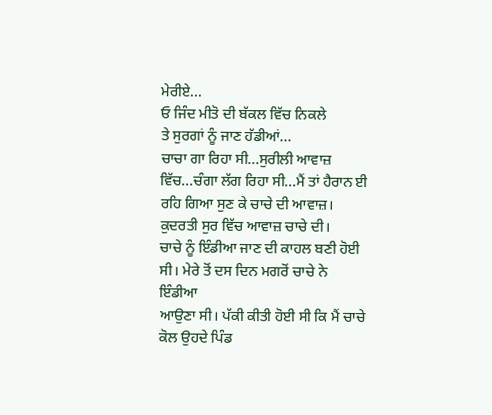ਮੇਰੀਏ...
ਓ ਜਿੰਦ ਮੀਤੋ ਦੀ ਬੱਕਲ ਵਿੱਚ ਨਿਕਲੇ
ਤੇ ਸੁਰਗਾਂ ਨੂੰ ਜਾਣ ਹੱਡੀਆਂ...
ਚਾਚਾ ਗਾ ਰਿਹਾ ਸੀ...ਸੁਰੀਲੀ ਆਵਾਜ਼ ਵਿੱਚ...ਚੰਗਾ ਲੱਗ ਰਿਹਾ ਸੀ...ਮੈਂ ਤਾਂ ਹੈਰਾਨ ਈ
ਰਹਿ ਗਿਆ ਸੁਣ ਕੇ ਚਾਚੇ ਦੀ ਆਵਾਜ਼। ਕੁਦਰਤੀ ਸੁਰ ਵਿੱਚ ਆਵਾਜ਼ ਚਾਚੇ ਦੀ।
ਚਾਚੇ ਨੂੰ ਇੰਡੀਆ ਜਾਣ ਦੀ ਕਾਹਲ ਬਣੀ ਹੋਈ ਸੀ। ਮੇਰੇ ਤੋਂ ਦਸ ਦਿਨ ਮਗਰੋਂ ਚਾਚੇ ਨੇ ਇੰਡੀਆ
ਆਉਣਾ ਸੀ। ਪੱਕੀ ਕੀਤੀ ਹੋਈ ਸੀ ਕਿ ਮੈਂ ਚਾਚੇ ਕੋਲ ਉਹਦੇ ਪਿੰਡ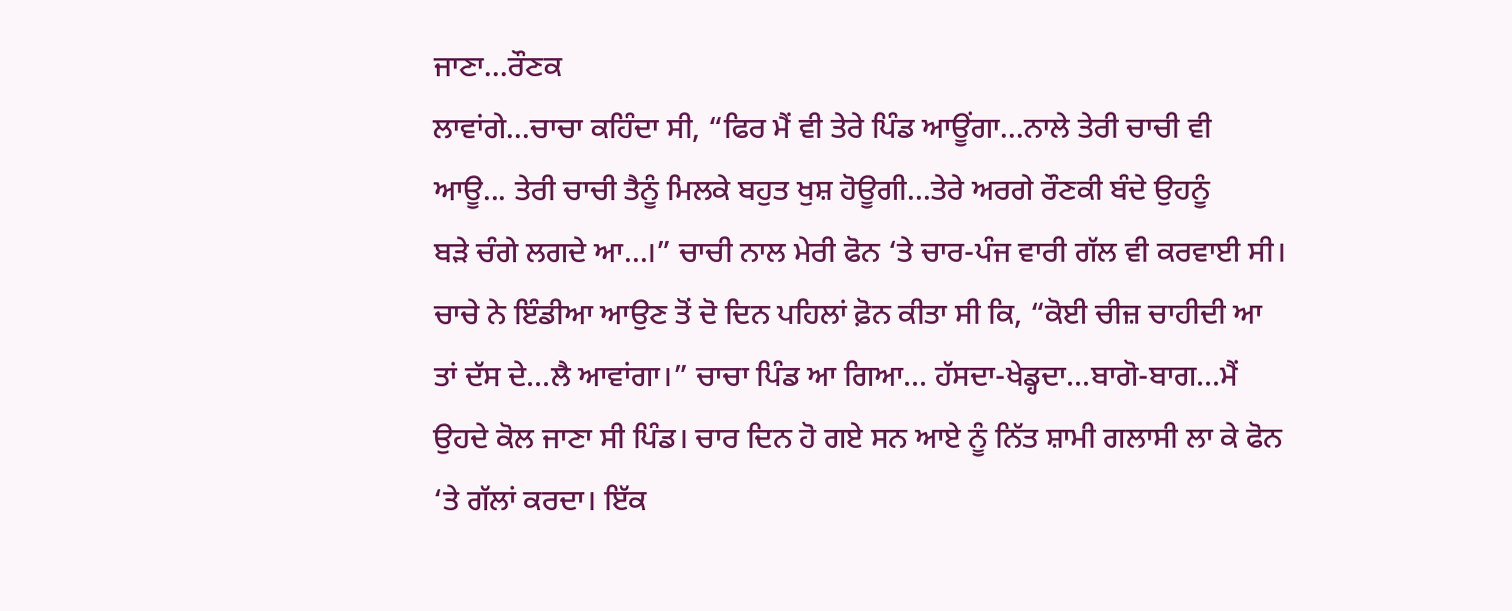ਜਾਣਾ...ਰੌਣਕ
ਲਾਵਾਂਗੇ...ਚਾਚਾ ਕਹਿੰਦਾ ਸੀ, “ਫਿਰ ਮੈਂ ਵੀ ਤੇਰੇ ਪਿੰਡ ਆਊਂਗਾ...ਨਾਲੇ ਤੇਰੀ ਚਾਚੀ ਵੀ
ਆਊ... ਤੇਰੀ ਚਾਚੀ ਤੈਨੂੰ ਮਿਲਕੇ ਬਹੁਤ ਖੁਸ਼ ਹੋਊਗੀ...ਤੇਰੇ ਅਰਗੇ ਰੌਣਕੀ ਬੰਦੇ ਉਹਨੂੰ
ਬੜੇ ਚੰਗੇ ਲਗਦੇ ਆ...।” ਚਾਚੀ ਨਾਲ ਮੇਰੀ ਫੋਨ ‘ਤੇ ਚਾਰ-ਪੰਜ ਵਾਰੀ ਗੱਲ ਵੀ ਕਰਵਾਈ ਸੀ।
ਚਾਚੇ ਨੇ ਇੰਡੀਆ ਆਉਣ ਤੋਂ ਦੋ ਦਿਨ ਪਹਿਲਾਂ ਫ਼ੋਨ ਕੀਤਾ ਸੀ ਕਿ, “ਕੋਈ ਚੀਜ਼ ਚਾਹੀਦੀ ਆ
ਤਾਂ ਦੱਸ ਦੇ...ਲੈ ਆਵਾਂਗਾ।” ਚਾਚਾ ਪਿੰਡ ਆ ਗਿਆ... ਹੱਸਦਾ-ਖੇਡ੍ਹਦਾ...ਬਾਗੋ-ਬਾਗ...ਮੈਂ
ਉਹਦੇ ਕੋਲ ਜਾਣਾ ਸੀ ਪਿੰਡ। ਚਾਰ ਦਿਨ ਹੋ ਗਏ ਸਨ ਆਏ ਨੂੰ ਨਿੱਤ ਸ਼ਾਮੀ ਗਲਾਸੀ ਲਾ ਕੇ ਫੋਨ
‘ਤੇ ਗੱਲਾਂ ਕਰਦਾ। ਇੱਕ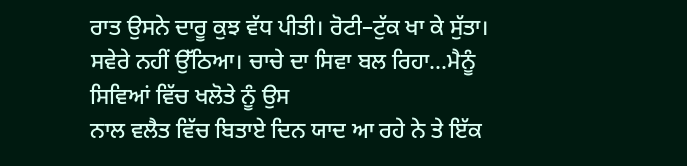ਰਾਤ ਉਸਨੇ ਦਾਰੂ ਕੁਝ ਵੱਧ ਪੀਤੀ। ਰੋਟੀ–ਟੁੱਕ ਖਾ ਕੇ ਸੁੱਤਾ।
ਸਵੇਰੇ ਨਹੀਂ ਉੱਠਿਆ। ਚਾਚੇ ਦਾ ਸਿਵਾ ਬਲ ਰਿਹਾ...ਮੈਨੂੰ ਸਿਵਿਆਂ ਵਿੱਚ ਖਲੋਤੇ ਨੂੰ ਉਸ
ਨਾਲ ਵਲੈਤ ਵਿੱਚ ਬਿਤਾਏ ਦਿਨ ਯਾਦ ਆ ਰਹੇ ਨੇ ਤੇ ਇੱਕ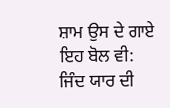ਸ਼ਾਮ ਉਸ ਦੇ ਗਾਏ ਇਹ ਬੋਲ ਵੀ:
ਜਿੰਦ ਯਾਰ ਦੀ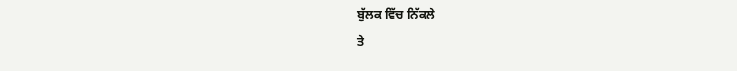ਬੁੱਲਕ ਵਿੱਚ ਨਿੱਕਲੇ
ਤੇ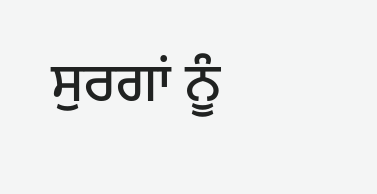ਸੁਰਗਾਂ ਨੂੰ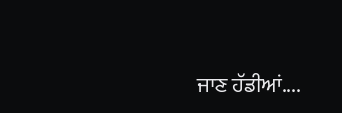ਜਾਣ ਹੱਡੀਆਂ....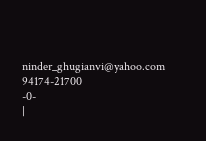ninder_ghugianvi@yahoo.com
94174-21700
-0-
|